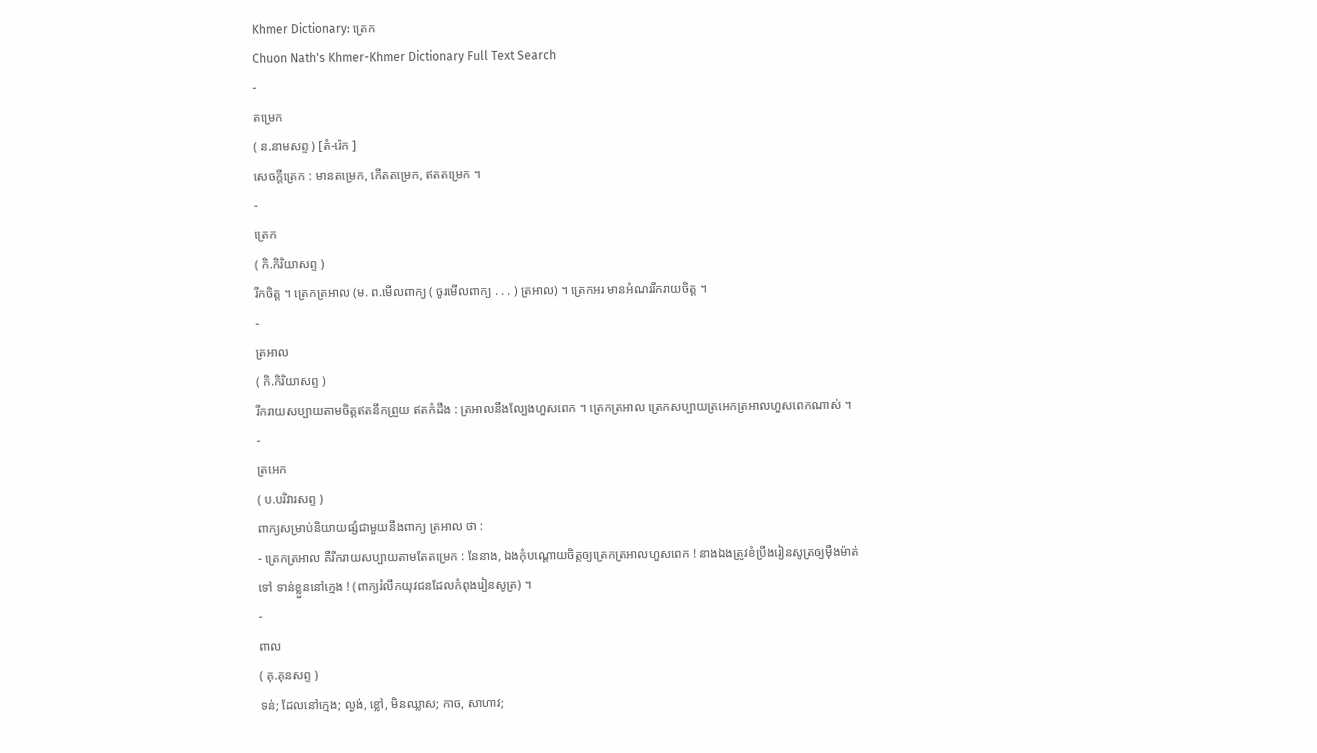Khmer Dictionary: ត្រេក
Chuon Nath's Khmer-Khmer Dictionary Full Text Search
-
តម្រេក
( ន.នាមសព្ទ ) [តំ-រ៉េក ]
សេចក្ដីត្រេក : មានតម្រេក, កើតតម្រេក, ឥតតម្រេក ។
-
ត្រេក
( កិ.កិរិយាសព្ទ )
រីកចិត្ត ។ ត្រេកត្រអាល (ម. ព.មើលពាក្យ ( ចូរមើលពាក្យ . . . ) ត្រអាល) ។ ត្រេកអរ មានអំណររីករាយចិត្ត ។
-
ត្រអាល
( កិ.កិរិយាសព្ទ )
រីករាយសប្បាយតាមចិត្តឥតនឹកព្រួយ ឥតកំដឹង : ត្រអាលនឹងល្បែងហួសពេក ។ ត្រេកត្រអាល ត្រេកសប្បាយត្រអេកត្រអាលហួសពេកណាស់ ។
-
ត្រអេក
( ប.បរិវារសព្ទ )
ពាក្យសម្រាប់និយាយផ្សំជាមួយនឹងពាក្យ ត្រអាល ថា :
- ត្រេកត្រអាល គឺរីករាយសប្បាយតាមតែតម្រេក : នែនាង, ឯងកុំបណ្ដោយចិត្តឲ្យត្រេកត្រអាលហួសពេក ! នាងឯងត្រូវខំប្រឹងរៀនសូត្រឲ្យម៉ឺងម៉ាត់ទៅ ទាន់ខ្លួននៅក្មេង ! (ពាក្យរំលឹកយុវជនដែលកំពុងរៀនសូត្រ) ។
-
ពាល
( គុ.គុនសព្ទ )
ទន់; ដែលនៅក្មេង; ល្ងង់, ខ្លៅ, មិនឈ្លាស; កាច, សាហាវ;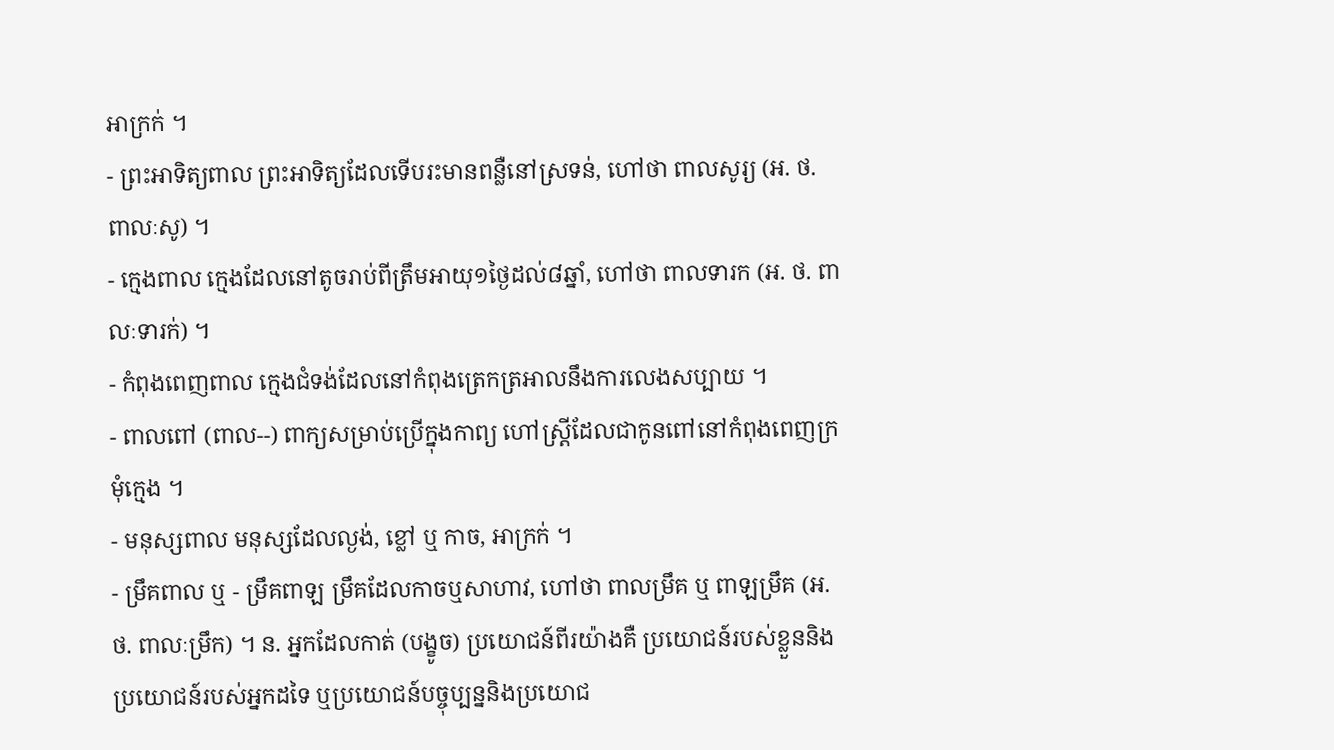អាក្រក់ ។
- ព្រះអាទិត្យពាល ព្រះអាទិត្យដែលទើបរះមានពន្លឺនៅស្រទន់, ហៅថា ពាលសូរ្យ (អ. ថ. ពាលៈសូ) ។
- ក្មេងពាល ក្មេងដែលនៅតូចរាប់ពីត្រឹមអាយុ១ថ្ងៃដល់៨ឆ្នាំ, ហៅថា ពាលទារក (អ. ថ. ពាលៈទារក់) ។
- កំពុងពេញពាល ក្មេងជំទង់ដែលនៅកំពុងត្រេកត្រអាលនឹងការលេងសប្បាយ ។
- ពាលពៅ (ពាល--) ពាក្យសម្រាប់ប្រើក្នុងកាព្យ ហៅស្ត្រីដែលជាកូនពៅនៅកំពុងពេញក្រមុំក្មេង ។
- មនុស្សពាល មនុស្សដែលល្ងង់, ខ្លៅ ឬ កាច, អាក្រក់ ។
- ម្រឹគពាល ឬ - ម្រឹគពាឡ ម្រឹគដែលកាចឬសាហាវ, ហៅថា ពាលម្រឹគ ឬ ពាឡម្រឹគ (អ. ថ. ពាលៈម្រឹក) ។ ន. អ្នកដែលកាត់ (បង្ខូច) ប្រយោជន៍ពីរយ៉ាងគឺ ប្រយោជន៍របស់ខ្លួននិងប្រយោជន៍របស់អ្នកដទៃ ឬប្រយោជន៍បច្ចុប្បន្ននិងប្រយោជ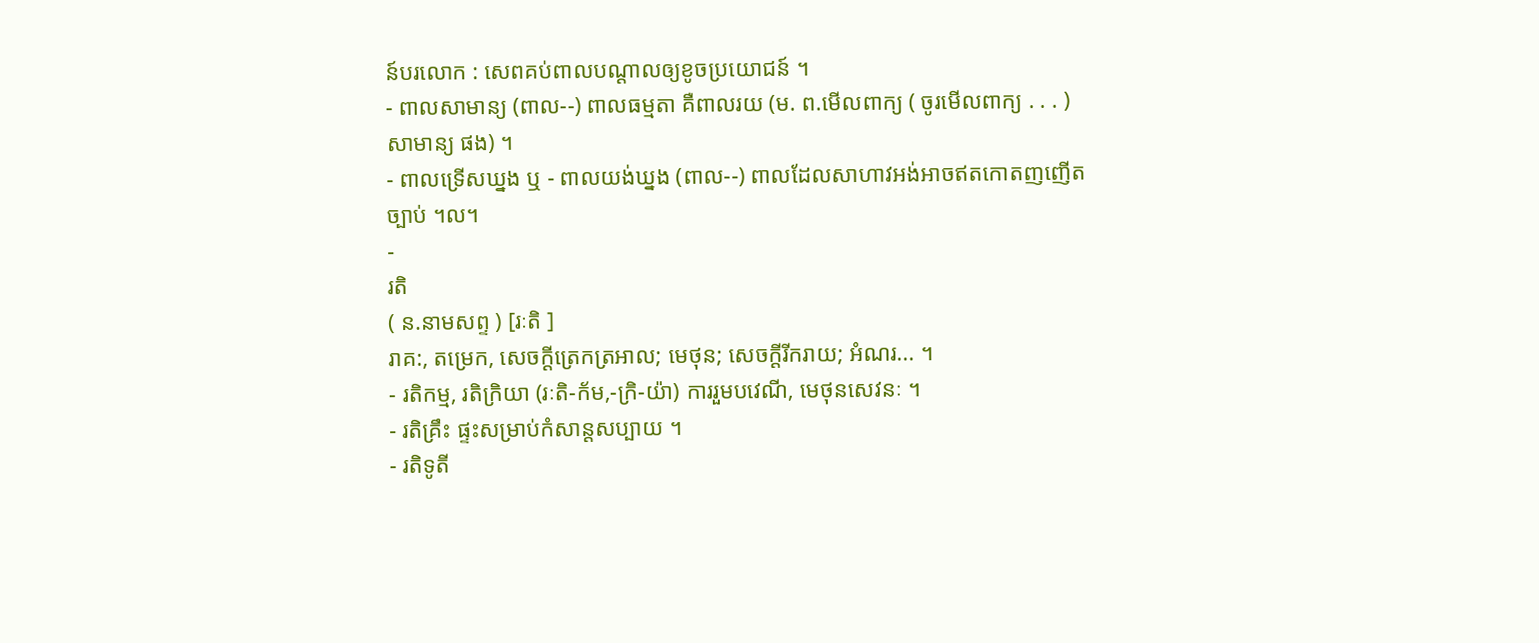ន៍បរលោក : សេពគប់ពាលបណ្ដាលឲ្យខូចប្រយោជន៍ ។
- ពាលសាមាន្យ (ពាល--) ពាលធម្មតា គឺពាលរយ (ម. ព.មើលពាក្យ ( ចូរមើលពាក្យ . . . ) សាមាន្យ ផង) ។
- ពាលទ្រើសឃ្នង ឬ - ពាលយង់ឃ្នង (ពាល--) ពាលដែលសាហាវអង់អាចឥតកោតញញើតច្បាប់ ។ល។
-
រតិ
( ន.នាមសព្ទ ) [រៈតិ ]
រាគ:, តម្រេក, សេចក្ដីត្រេកត្រអាល; មេថុន; សេចក្ដីរីករាយ; អំណរ... ។
- រតិកម្ម, រតិក្រិយា (រៈតិ-ក័ម,-ក្រិ-យ៉ា) ការរួមបវេណី, មេថុនសេវនៈ ។
- រតិគ្រឹះ ផ្ទះសម្រាប់កំសាន្តសប្បាយ ។
- រតិទូតី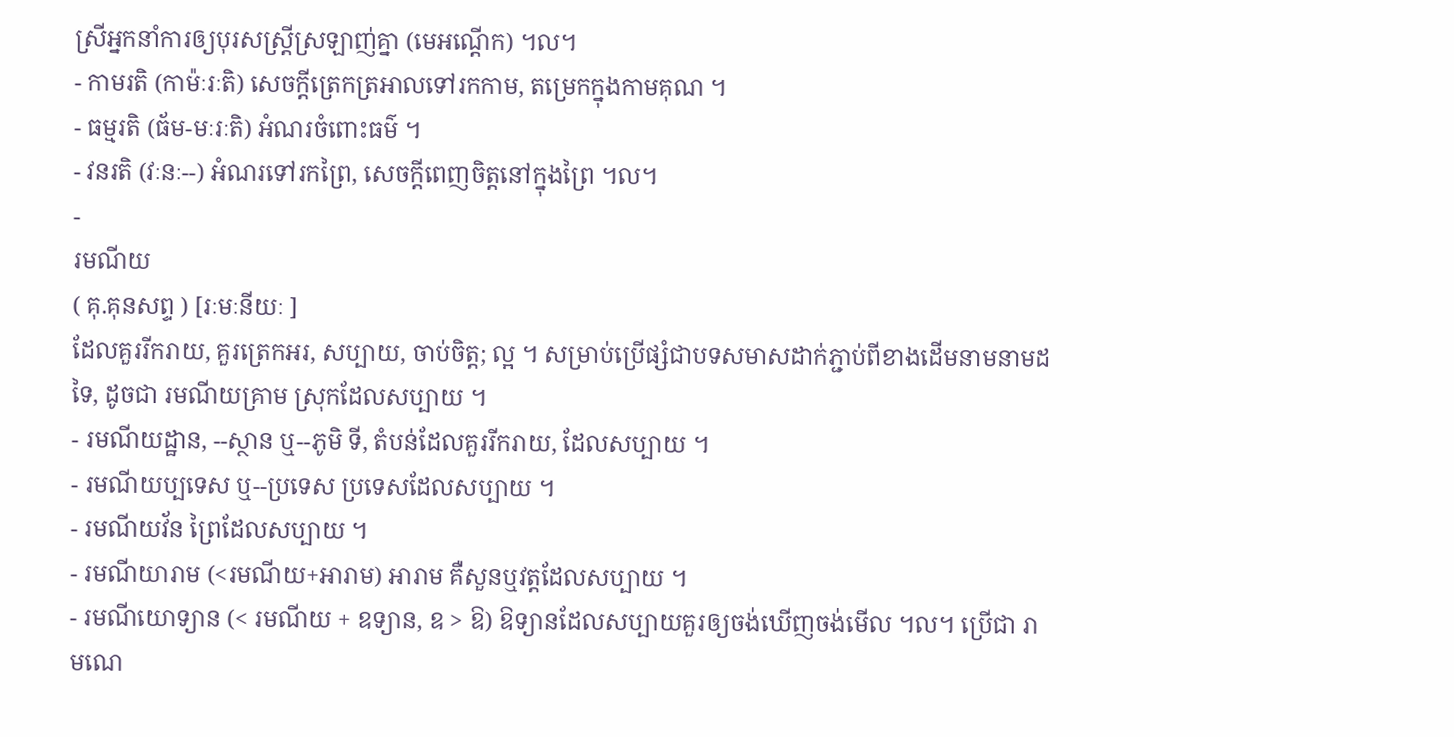ស្រីអ្នកនាំការឲ្យបុរសស្ត្រីស្រឡាញ់គ្នា (មេអណ្តើក) ។ល។
- កាមរតិ (កាម៉ៈរៈតិ) សេចក្ដីត្រេកត្រអាលទៅរកកាម, តម្រេកក្នុងកាមគុណ ។
- ធម្មរតិ (ធ័ម-មៈរៈតិ) អំណរចំពោះធម៌ ។
- វនរតិ (វៈនៈ--) អំណរទៅរកព្រៃ, សេចក្ដីពេញចិត្តនៅក្នុងព្រៃ ។ល។
-
រមណីយ
( គុ.គុនសព្ទ ) [រៈមៈនីយៈ ]
ដែលគួររីករាយ, គួរត្រេកអរ, សប្បាយ, ចាប់ចិត្ត; ល្អ ។ សម្រាប់ប្រើផ្សំជាបទសមាសដាក់ភ្ជាប់ពីខាងដើមនាមនាមដទៃ, ដូចជា រមណីយគ្រាម ស្រុកដែលសប្បាយ ។
- រមណីយដ្ឋាន, --ស្ថាន ឬ--ភូមិ ទី, តំបន់ដែលគួររីករាយ, ដែលសប្បាយ ។
- រមណីយប្បទេស ឬ--ប្រទេស ប្រទេសដែលសប្បាយ ។
- រមណីយវ័ន ព្រៃដែលសប្បាយ ។
- រមណីយារាម (<រមណីយ+អារាម) អារាម គឺសួនឬវត្តដែលសប្បាយ ។
- រមណីយោទ្យាន (< រមណីយ + ឧទ្យាន, ឧ > ឱ) ឱទ្យានដែលសប្បាយគួរឲ្យចង់ឃើញចង់មើល ។ល។ ប្រើជា រាមណេ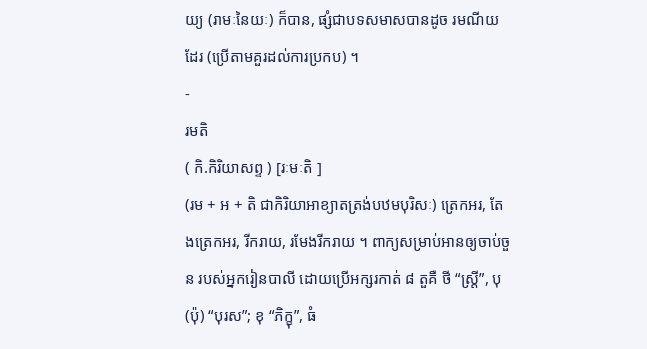យ្យ (រាមៈនៃយៈ) ក៏បាន, ផ្សំជាបទសមាសបានដូច រមណីយ ដែរ (ប្រើតាមគួរដល់ការប្រកប) ។
-
រមតិ
( កិ.កិរិយាសព្ទ ) [រៈមៈតិ ]
(រម + អ + តិ ជាកិរិយាអាខ្យាតត្រង់បឋមបុរិសៈ) ត្រេកអរ, តែងត្រេកអរ, រីករាយ, រមែងរីករាយ ។ ពាក្យសម្រាប់អានឲ្យចាប់ចួន របស់អ្នករៀនបាលី ដោយប្រើអក្សរកាត់ ៨ តួគឺ ថី “ស្ត្រី”, បុ (ប៉ុ) “បុរស”; ខុ “ភិក្ខុ”, ធំ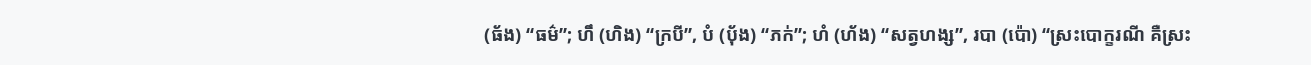(ធ័ង) “ធម៌”; ហឹ (ហិង) “ក្របី”, បំ (បុ័ង) “ភក់”; ហំ (ហ័ង) “សត្វហង្ស”, របា (ប៉ោ) “ស្រះបោក្ខរណី គឺស្រះ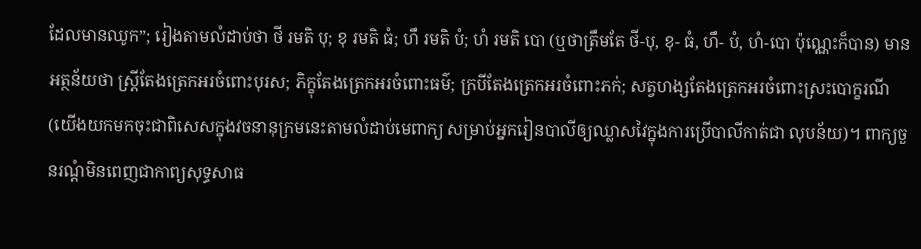ដែលមានឈូក”; រៀងតាមលំដាប់ថា ថី រមតិ បុ; ខុ រមតិ ធំ; ហឹ រមតិ បំ; ហំ រមតិ បោ (ឬថាត្រឹមតែ ថី-បុ, ខុ- ធំ, ហឹ- បំ, ហំ-បោ ប៉ុណ្ណេះក៏បាន) មានអត្ថន័យថា ស្ត្រីតែងត្រេកអរចំពោះបុរស; ភិក្ខុតែងត្រេកអរចំពោះធម៌; ក្របីតែងត្រេកអរចំពោះភក់; សត្វហង្សតែងត្រេកអរចំពោះស្រះបោក្ខរណី (យើងយកមកចុះជាពិសេសក្នុងវចនានុក្រមនេះតាមលំដាប់មេពាក្យ សម្រាប់អ្នករៀនបាលីឲ្យឈ្លាសវៃក្នុងការប្រើបាលីកាត់ជា លុបន័យ)។ ពាក្យចួនរណ្តំមិនពេញជាកាព្យសុទ្ធសាធ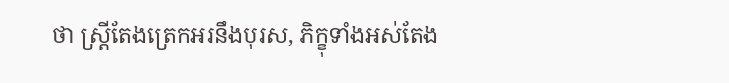ថា ស្ត្រីតែងត្រេកអរនឹងបុរស, ភិក្ខុទាំងអស់តែង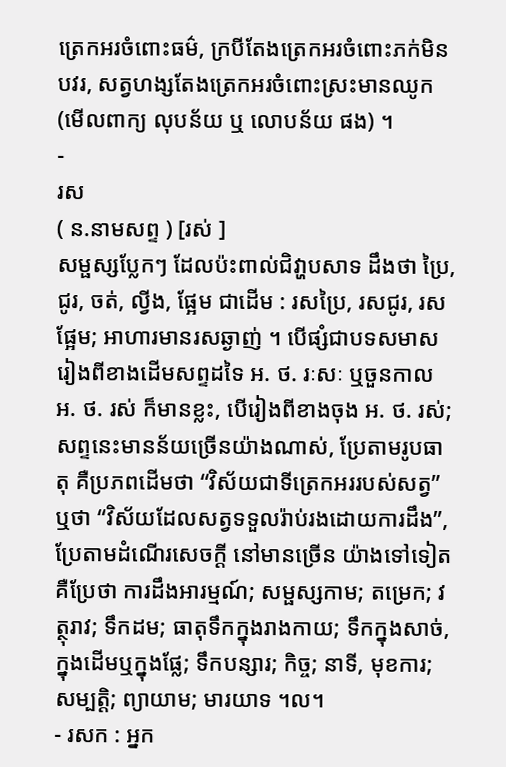ត្រេកអរចំពោះធម៌, ក្របីតែងត្រេកអរចំពោះភក់មិនបវរ, សត្វហង្សតែងត្រេកអរចំពោះស្រះមានឈូក (មើលពាក្យ លុបន័យ ឬ លោបន័យ ផង) ។
-
រស
( ន.នាមសព្ទ ) [រស់ ]
សម្ផស្សប្លែកៗ ដែលប៉ះពាល់ជិវា្ហបសាទ ដឹងថា ប្រៃ, ជូរ, ចត់, ល្វីង, ផ្អែម ជាដើម : រសប្រៃ, រសជូរ, រសផ្អែម; អាហារមានរសឆ្ងាញ់ ។ បើផ្សំជាបទសមាសរៀងពីខាងដើមសព្ទដទៃ អ. ថ. រៈសៈ ឬចួនកាល អ. ថ. រស់ ក៏មានខ្លះ, បើរៀងពីខាងចុង អ. ថ. រស់; សព្ទនេះមានន័យច្រើនយ៉ាងណាស់, ប្រែតាមរូបធាតុ គឺប្រភពដើមថា “វិស័យជាទីត្រេកអររបស់សត្វ” ឬថា “វិស័យដែលសត្វទទួលរ៉ាប់រងដោយការដឹង”, ប្រែតាមដំណើរសេចក្ដី នៅមានច្រើន យ៉ាងទៅទៀត គឺប្រែថា ការដឹងអារម្មណ៍; សម្ផស្សកាម; តម្រេក; វត្ថុរាវ; ទឹកដម; ធាតុទឹកក្នុងរាងកាយ; ទឹកក្នុងសាច់, ក្នុងដើមឬក្នុងផ្លែ; ទឹកបន្សារ; កិច្ច; នាទី, មុខការ; សម្បត្តិ; ព្យាយាម; មារយាទ ។ល។
- រសក : អ្នក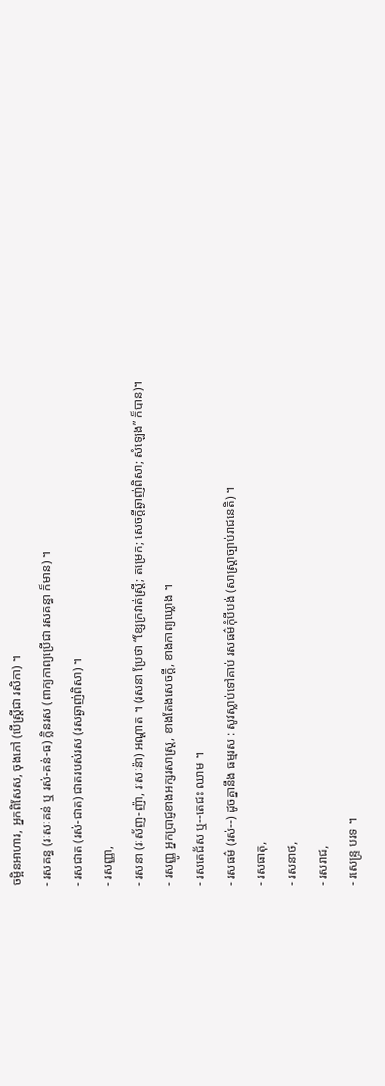ចម្អិនអាហារ, អ្នកពិសែស, ចុងភៅ (បើស្ត្រីជា រសិកា) ។
- រសគន្ធ (រៈសៈគន់ ឬ រស់-គន់-ធ) ក្លិនរស (ពាក្យកាព្យប្រើជា រសគន្ធា ក៏មាន) ។
- រសជាត (រស់-ជាត) ជាតរបស់រស (រសឆ្ងាញ់ពិសា) ។
- រសញ្ញា,
- រសនា (រៈស័ញ-ញ៉ា, រៈសៈន៉ា) អណ្ដាត ។ (រសនា ប្រែថា “ខ្សែក្រវាត់ស្ត្រី; តម្រេក; សេចក្ដីឆ្ងាញ់ពិសា; សំឡេង” ក៏បាន)។
- រសញ្ញូ អ្នកប្រាជ្ញខាងអក្សរសាស្រ្ត, ខាងតែងសេចក្ដី, ខាងកាព្យឃ្លោង ។
- រសតេជ័ស ឬ--តេជះ ឈាម ។
- រសធម៌ (រស់--) ដូចគ្នានឹង ធម្មរស : សូវស្លាប់ទៅគាប់ រសធម៌កុំបីបង់ (សាស្រ្តាច្បាប់រាជនេតិ) ។
- រសធាតុ,
- រសនាថ,
- រសរាជ,
- រសេន្រ្ទ បរទ ។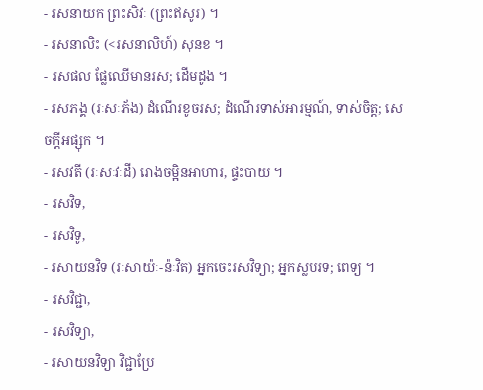- រសនាយក ព្រះសិវៈ (ព្រះឥសូរ) ។
- រសនាលិះ (<រសនាលិហ៍) សុនខ ។
- រសផល ផ្លែឈើមានរស; ដើមដូង ។
- រសភង្គ (រៈសៈភ័ង) ដំណើរខូចរស; ដំណើរទាស់អារម្មណ៍, ទាស់ចិត្ត; សេចក្ដីអផ្សុក ។
- រសវតី (រៈសៈវៈដី) រោងចម្អិនអាហារ, ផ្ទះបាយ ។
- រសវិទ,
- រសវិទូ,
- រសាយនវិទ (រៈសាយ៉ៈ-ន៉ៈវិត) អ្នកចេះរសវិទ្យា; អ្នកស្លបរទ; ពេទ្យ ។
- រសវិជ្ជា,
- រសវិទ្យា,
- រសាយនវិទ្យា វិជ្ជាប្រែ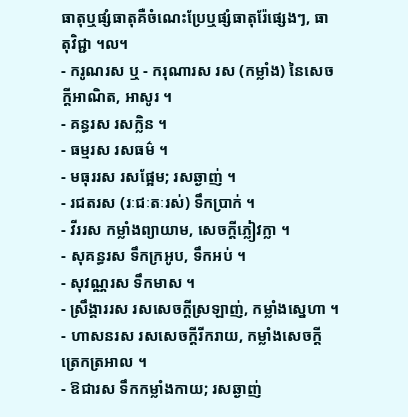ធាតុឬផ្សំធាតុគឺចំណេះប្រែឬផ្សំធាតុរ៉ែផ្សេងៗ, ធាតុវិជ្ជា ។ល។
- ករូណរស ឬ - ករុណារស រស (កម្លាំង) នៃសេចក្ដីអាណិត, អាសូរ ។
- គន្ធរស រសក្លិន ។
- ធម្មរស រសធម៌ ។
- មធុររស រសផ្អែម; រសឆ្ងាញ់ ។
- រជតរស (រៈជៈតៈរស់) ទឹកប្រាក់ ។
- វីររស កម្លាំងព្យាយាម, សេចក្ដីភ្លៀវក្លា ។
- សុគន្ធរស ទឹកក្រអូប, ទឹកអប់ ។
- សុវណ្ណរស ទឹកមាស ។
- ស្រឹង្គាររស រសសេចក្ដីស្រឡាញ់, កម្លាំងស្នេហា ។
- ហាសនរស រសសេចក្ដីរីករាយ, កម្លាំងសេចក្ដីត្រេកត្រអាល ។
- ឱជារស ទឹកកម្លាំងកាយ; រសឆ្ងាញ់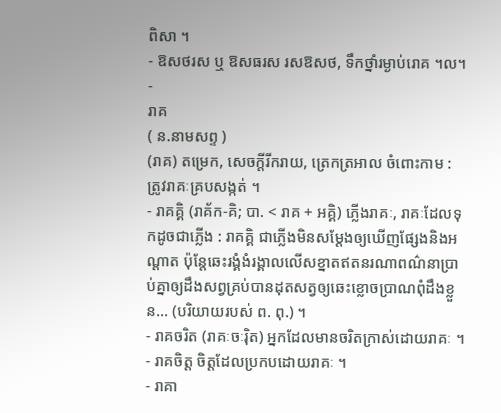ពិសា ។
- ឱសថរស ឬ ឱសធរស រសឱសថ, ទឹកថ្នាំរម្ងាប់រោគ ។ល។
-
រាគ
( ន.នាមសព្ទ )
(រាគ) តម្រេក, សេចក្ដីរីករាយ, ត្រេកត្រអាល ចំពោះកាម : ត្រូវរាគៈគ្របសង្កត់ ។
- រាគគ្គិ (រាគ័ក-គិ; បា. < រាគ + អគ្គិ) ភ្លើងរាគៈ, រាគៈដែលទុកដូចជាភ្លើង : រាគគ្គិ ជាភ្លើងមិនសម្ដែងឲ្យឃើញផ្សែងនិងអណ្ដាត ប៉ុន្តែឆេះរង្គំងំរង្គាលលើសខ្នាតឥតនរណាពណ៌នាប្រាប់គ្នាឲ្យដឹងសព្វគ្រប់បានដុតសត្វឲ្យឆេះខ្លោចប្រាណពុំដឹងខ្លួន... (បរិយាយរបស់ ព. ពុ.) ។
- រាគចរិត (រាគៈចៈរ៉ិត) អ្នកដែលមានចរិតក្រាស់ដោយរាគៈ ។
- រាគចិត្ត ចិត្តដែលប្រកបដោយរាគៈ ។
- រាគា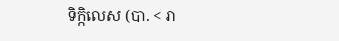ទិក្កិលេស (បា. < រា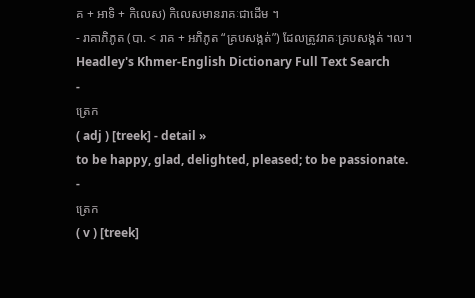គ + អាទិ + កិលេស) កិលេសមានរាគៈជាដើម ។
- រាគាភិភូត (បា. < រាគ + អភិភូត “គ្របសង្កត់”) ដែលត្រូវរាគៈគ្របសង្កត់ ។ល។
Headley's Khmer-English Dictionary Full Text Search
-
ត្រេក
( adj ) [treek] - detail »
to be happy, glad, delighted, pleased; to be passionate.
-
ត្រេក
( v ) [treek]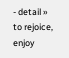- detail »
to rejoice, enjoy